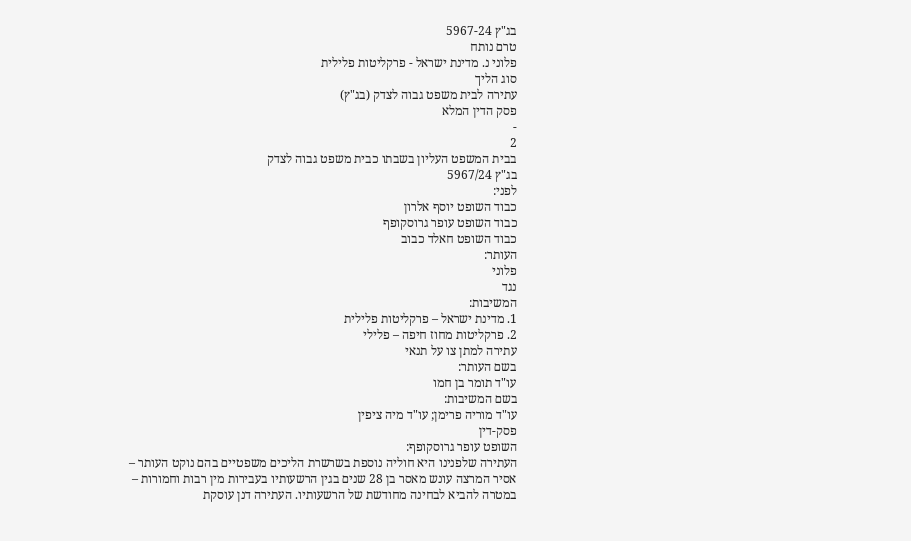בג"ץ 5967-24
טרם נותח
פלוני נ. מדינת ישראל - פרקליטות פלילית
סוג הליך
עתירה לבית משפט גבוה לצדק (בג"ץ)
פסק הדין המלא
-
2
בבית המשפט העליון בשבתו כבית משפט גבוה לצדק
בג"ץ 5967/24
לפני:
כבוד השופט יוסף אלרון
כבוד השופט עופר גרוסקופף
כבוד השופט חאלד כבוב
העותר:
פלוני
נגד
המשיבות:
1. מדינת ישראל – פרקליטות פלילית
2. פרקליטות מחוז חיפה – פלילי
עתירה למתן צו על תנאי
בשם העותר:
עו"ד תומר בן חמו
בשם המשיבות:
עו"ד מוריה פרימן; עו"ד מיה ציפין
פסק-דין
השופט עופר גרוסקופף:
העתירה שלפנינו היא חוליה נוספת בשרשרת הליכים משפטיים בהם נוקט העותר – אסיר המרצה עונש מאסר בן 28 שנים בגין הרשעותיו בעבירות מין רבות וחמורות – במטרה להביא לבחינה מחודשת של הרשעותיו. העתירה דנן עוסקת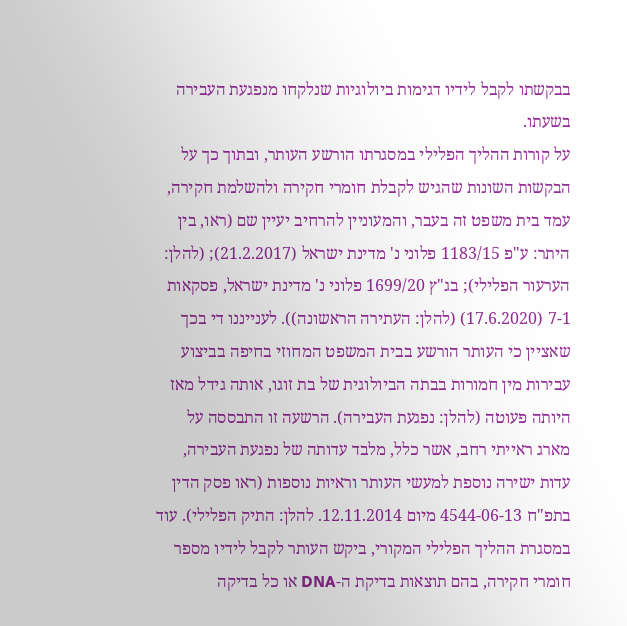בבקשתו לקבל לידיו דגימות ביולוגיות שנלקחו מנפגעת העבירה בשעתו.
על קורות ההליך הפלילי במסגרתו הורשע העותר, ובתוך כך על הבקשות השונות שהגיש לקבלת חומרי חקירה ולהשלמת חקירה, עמד בית משפט זה בעבר, והמעוניין להרחיב יעיין שם (ראו, בין היתר: ע"פ 1183/15 פלוני נ' מדינת ישראל (21.2.2017); (להלן: הערעור הפלילי); בג"ץ 1699/20 פלוני נ' מדינת ישראל, פסקאות 7-1 (17.6.2020) (להלן: העתירה הראשונה)). לענייננו די בכך שאציין כי העותר הורשע בבית המשפט המחוזי בחיפה בביצוע עבירות מין חמורות בבתה הביולוגית של בת זוגו, אותה גידל מאז היותה פעוטה (להלן: נפגעת העבירה). הרשעה זו התבססה על מארג ראייתי רחב, אשר כלל, מלבד עדותה של נפגעת העבירה, עדות ישירה נוספת למעשי העותר וראיות נוספות (ראו פסק הדין בתפ"ח 4544-06-13 מיום 12.11.2014. להלן: התיק הפלילי). עוד במסגרת ההליך הפלילי המקורי, ביקש העותר לקבל לידיו מספר חומרי חקירה, בהם תוצאות בדיקת ה-DNA או כל בדיקה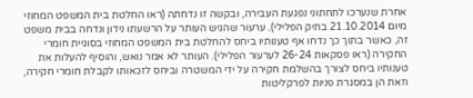אחרת שנערכו לתחתוני נפגעת העבירה, ובקשה זו נדחתה (ראו החלטת בית המשפט המחוזי מיום 21.10.2014 בתיק הפלילי). ערעור שהגיש העותר על הרשעתו נידון ונדחה בבית משפט זה, כאשר בתוך כך נדחו אף טענותיו ביחס להחלטת בית המשפט המחוזי בסוגיית חומרי החקירה (ראו פסקאות 26-24 לערעור הפלילי). העותר לא אמר נואש, והוסיף להעלות את טענותיו ביחס לצורך בהשלמת חקירה על ידי המשטרה וביחס לזכאותו לקבלת חומרי חקירה, וזאת הן במסגרת פניות לפרקליטות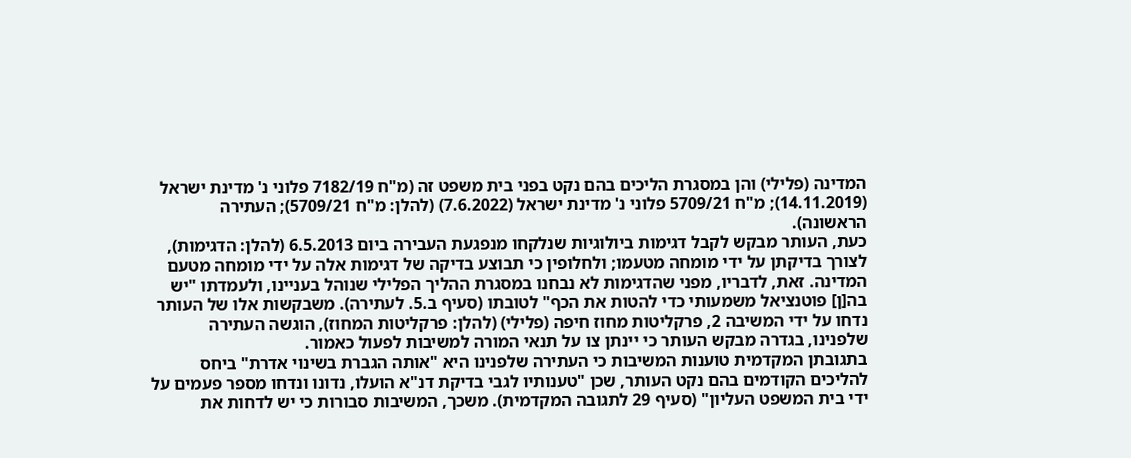המדינה (פלילי) והן במסגרת הליכים בהם נקט בפני בית משפט זה (מ"ח 7182/19 פלוני נ' מדינת ישראל (14.11.2019); מ"ח 5709/21 פלוני נ' מדינת ישראל (7.6.2022) (להלן: מ"ח 5709/21); העתירה הראשונה).
כעת, העותר מבקש לקבל דגימות ביולוגיות שנלקחו מנפגעת העבירה ביום 6.5.2013 (להלן: הדגימות), לצורך בדיקתן על ידי מומחה מטעמו; ולחלופין כי תבוצע בדיקה של דגימות אלה על ידי מומחה מטעם המדינה. זאת, לדבריו, מפני שהדגימות לא נבחנו במסגרת ההליך הפלילי שנוהל בעניינו, ולעמדתו "יש בה[ן] פוטנציאל משמעותי כדי להטות את הכף" לטובתו (סעיף ב.5. לעתירה). משבקשות אלו של העותר נדחו על ידי המשיבה 2, פרקליטות מחוז חיפה (פלילי) (להלן: פרקליטות המחוז), הוגשה העתירה שלפנינו, בגדרה מבקש העותר כי יינתן צו על תנאי המורה למשיבות לפעול כאמור.
בתגובתן המקדמית טוענות המשיבות כי העתירה שלפנינו היא "אותה הגברת בשינוי אדרת" ביחס להליכים הקודמים בהם נקט העותר, שכן "טענותיו לגבי בדיקת דנ"א הועלו, נדונו ונדחו מספר פעמים על ידי בית המשפט העליון" (סעיף 29 לתגובה המקדמית). משכך, המשיבות סבורות כי יש לדחות את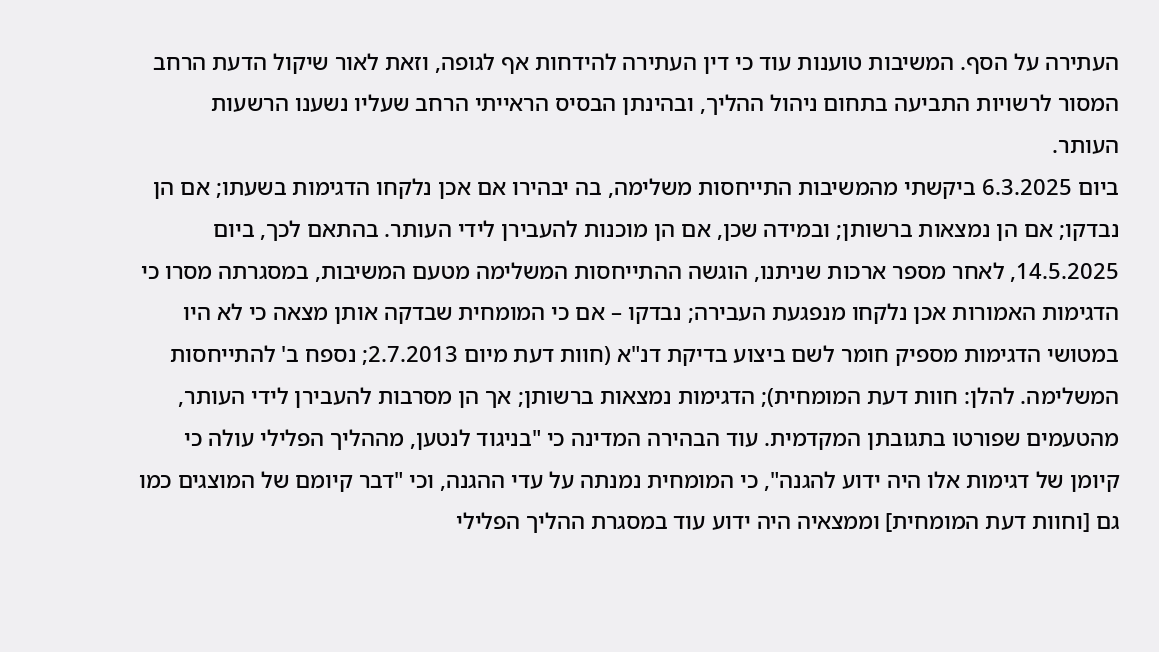העתירה על הסף. המשיבות טוענות עוד כי דין העתירה להידחות אף לגופה, וזאת לאור שיקול הדעת הרחב המסור לרשויות התביעה בתחום ניהול ההליך, ובהינתן הבסיס הראייתי הרחב שעליו נשענו הרשעות העותר.
ביום 6.3.2025 ביקשתי מהמשיבות התייחסות משלימה, בה יבהירו אם אכן נלקחו הדגימות בשעתו; אם הן נבדקו; אם הן נמצאות ברשותן; ובמידה שכן, אם הן מוכנות להעבירן לידי העותר. בהתאם לכך, ביום 14.5.2025, לאחר מספר ארכות שניתנו, הוגשה ההתייחסות המשלימה מטעם המשיבות, במסגרתה מסרו כי הדגימות האמורות אכן נלקחו מנפגעת העבירה; נבדקו – אם כי המומחית שבדקה אותן מצאה כי לא היו במטושי הדגימות מספיק חומר לשם ביצוע בדיקת דנ"א (חוות דעת מיום 2.7.2013; נספח ב' להתייחסות המשלימה. להלן: חוות דעת המומחית); הדגימות נמצאות ברשותן; אך הן מסרבות להעבירן לידי העותר, מהטעמים שפורטו בתגובתן המקדמית. עוד הבהירה המדינה כי "בניגוד לנטען, מההליך הפלילי עולה כי קיומן של דגימות אלו היה ידוע להגנה", כי המומחית נמנתה על עדי ההגנה, וכי "דבר קיומם של המוצגים כמו גם [וחוות דעת המומחית] וממצאיה היה ידוע עוד במסגרת ההליך הפלילי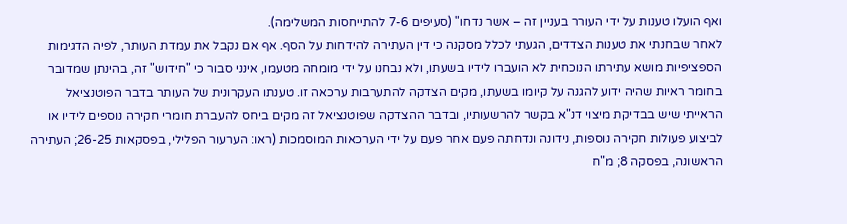ואף הועלו טענות על ידי העורר בעניין זה – אשר נדחו" (סעיפים 7-6 להתייחסות המשלימה).
לאחר שבחנתי את טענות הצדדים, הגעתי לכלל מסקנה כי דין העתירה להידחות על הסף. אף אם נקבל את עמדת העותר, לפיה הדגימות הספציפיות מושא עתירתו הנוכחית לא הועברו לידיו בשעתו, ולא נבחנו על ידי מומחה מטעמו, אינני סבור כי "חידוש" זה, בהינתן שמדובר בחומר ראיות שהיה ידוע להגנה על קיומו בשעתו, מקים הצדקה להתערבות ערכאה זו. טענתו העקרונית של העותר בדבר הפוטנציאל הראייתי שיש בבדיקת מיצוי דנ"א בקשר להרשעותיו, ובדבר ההצדקה שפוטנציאל זה מקים ביחס להעברת חומרי חקירה נוספים לידיו או לביצוע פעולות חקירה נוספות, נידונה ונדחתה פעם אחר פעם על ידי הערכאות המוסמכות (ראו: הערעור הפלילי, בפסקאות 26-25; העתירה הראשונה, בפסקה 8; מ"ח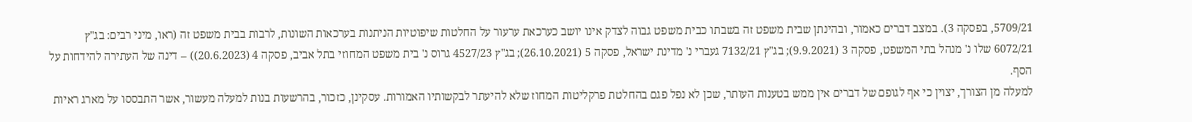5709/21, בפסקה 3). במצב דברים כאמור, ובהינתן שבית משפט זה בשבתו כבית משפט גבוה לצדק אינו יושב כערכאת ערעור על החלטות שיפוטיות הניתנות בערכאות השונות, לרבות בבית משפט זה (ראו, מיני רבים: בג"ץ 6072/21 שלו נ' מנהל בתי המשפט, פסקה 3 (9.9.2021); בג"ץ 7132/21 געברי נ' מדינת ישראל, פסקה 5 (26.10.2021); בג"ץ 4527/23 גרוס נ' בית משפט המחוזי בתל אביב, פסקה 4 (20.6.2023)) – דינה של העתירה להידחות על הסף.
למעלה מן הצורך, יצוין כי אף לגופם של דברים אין ממש בטענות העותר, שכן לא נפל פגם בהחלטת פרקליטות המחוז שלא להיעתר לבקשותיו האמורות. עסקינן, כזכור, בהרשעות בנות למעלה מעשור, אשר התבססו על מארג ראיות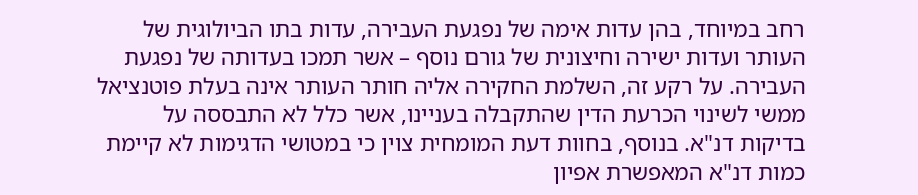רחב במיוחד, בהן עדות אימה של נפגעת העבירה, עדות בתו הביולוגית של העותר ועדות ישירה וחיצונית של גורם נוסף – אשר תמכו בעדותה של נפגעת העבירה. על רקע זה, השלמת החקירה אליה חותר העותר אינה בעלת פוטנציאל ממשי לשינוי הכרעת הדין שהתקבלה בעניינו, אשר כלל לא התבססה על בדיקות דנ"א. בנוסף, בחוות דעת המומחית צוין כי במטושי הדגימות לא קיימת כמות דנ"א המאפשרת אפיון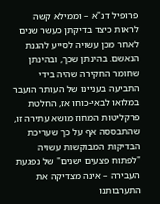פרופיל דנ"א – וממילא קשה לראות כיצד בדיקתן כעשר שנים לאחר מכן עשויה לסייע להגנת הנאשם. בהינתן שכך, ובהינתן שחומר החקירה שהיה בידי התביעה בעניינו של העותר הועבר במלואו לבאי-כוחו אז, החלטת פרקליטות המחוז מושא עתירה זו, שהתבססה אף על כך שעריכת הבדיקות המבוקשות עשויה "לפתוח פצעים ישנים" של נפגעת העבירה – אינה מצדיקה את התערבותנו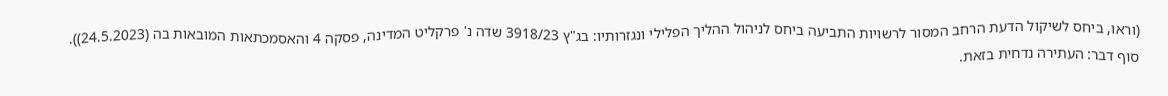(וראו, ביחס לשיקול הדעת הרחב המסור לרשויות התביעה ביחס לניהול ההליך הפלילי ונגזרותיו: בג"ץ 3918/23 שדה נ' פרקליט המדינה, פסקה 4 והאסמכתאות המובאות בה (24.5.2023)).
סוף דבר: העתירה נדחית בזאת.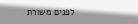לפנים משורת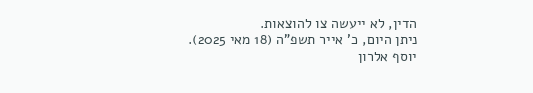הדין, לא ייעשה צו להוצאות.
ניתן היום, כ' אייר תשפ"ה (18 מאי 2025).
יוסף אלרון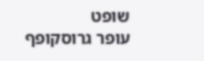שופט
עופר גרוסקופף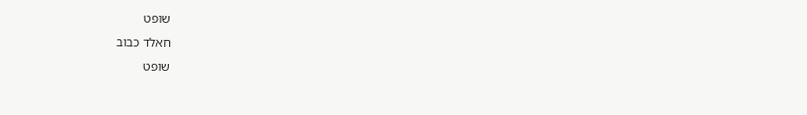שופט
חאלד כבוב
שופט